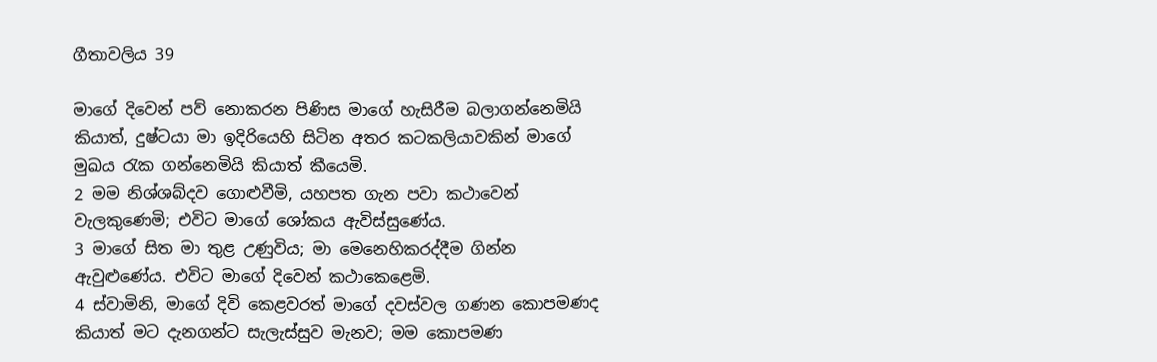ගීතාවලිය 39

මාගේ දිවෙන් පව් නොකරන පිණිස මාගේ හැසිරීම බලාගන්නෙමියි කියාත්, දුෂ්ටයා මා ඉදිරියෙහි සිටින අතර කටකලියාවකින් මාගේ මුඛය රැක ගන්නෙමියි කියාත් කීයෙමි.
2 මම නිශ්ශබ්දව ගොළුවීමි, යහපත ගැන පවා කථාවෙන් වැලකුණෙමි; එවිට මාගේ ශෝකය ඇවිස්සුණේය.
3 මාගේ සිත මා තුළ උණුවිය; මා මෙනෙහිකරද්දීම ගින්න ඇවුළුණේය. එවිට මාගේ දිවෙන් කථාකෙළෙමි.
4 ස්වාමිනි, මාගේ දිවි කෙළවරත් මාගේ දවස්වල ගණන කොපමණද කියාත් මට දැනගන්ට සැලැස්සුව මැනව; මම කොපමණ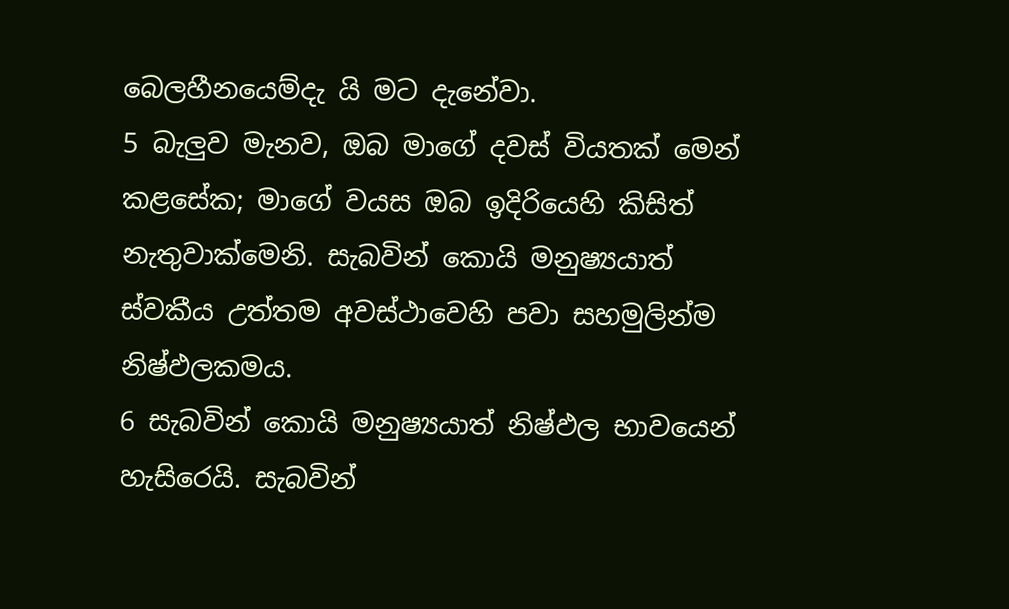බෙලහීනයෙම්දැ යි මට දැනේවා.
5 බැලුව මැනව, ඔබ මාගේ දවස් වියතක් මෙන් කළසේක; මාගේ වයස ඔබ ඉදිරියෙහි කිසිත් නැතුවාක්මෙනි. සැබවින් කොයි මනුෂ්‍යයාත් ස්වකීය උත්තම අවස්ථාවෙහි පවා සහමුලින්ම නිෂ්ඵලකමය.
6 සැබවින් කොයි මනුෂ්‍යයාත් නිෂ්ඵල භාවයෙන් හැසිරෙයි. සැබවින්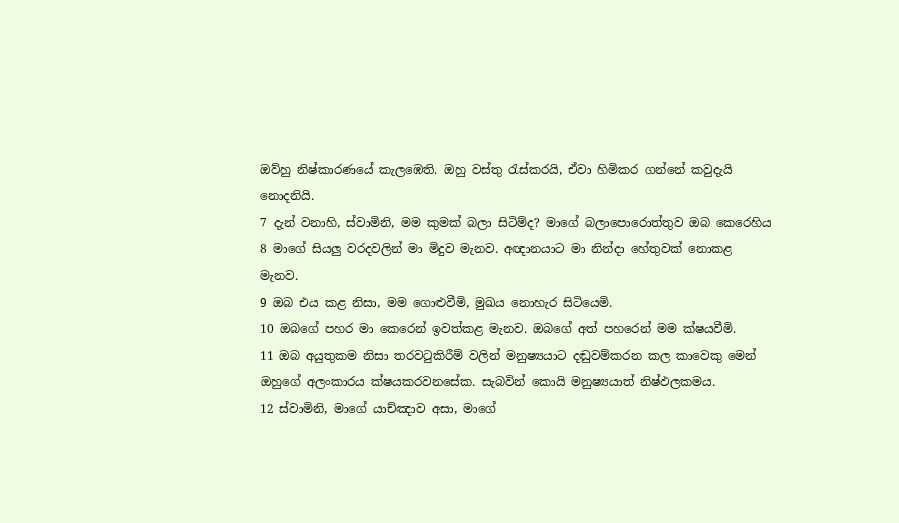ඔව්හු නිෂ්කාරණයේ කැලඹෙති. ඔහු වස්තු රැස්කරයි, ඒවා හිමිකර ගන්නේ කවුදැයි නොදනියි.
7 දැන් වනාහි, ස්වාමිනි, මම කුමක් බලා සිටිම්ද? මාගේ බලාපොරොත්තුව ඔබ කෙරෙහිය
8 මාගේ සියලු වරදවලින් මා මිදුව මැනව. අඥානයාට මා නින්දා හේතුවක් නොකළ මැනව.
9 ඔබ එය කළ නිසා, මම ගොළුවීමි, මුඛය නොහැර සිටියෙමි.
10 ඔබගේ පහර මා කෙරෙන් ඉවත්කළ මැනව. ඔබගේ අත් පහරෙන් මම ක්ෂයවීමි.
11 ඔබ අයුතුකම නිසා තරවටුකිරීම් වලින් මනුෂ්‍යයාට දඬුවම්කරන කල කාවෙකු මෙන් ඔහුගේ අලංකාරය ක්ෂයකරවනසේක. සැබවින් කොයි මනුෂ්‍යයාත් නිෂ්ඵලකමය.
12 ස්වාමිනි, මාගේ යාච්ඤාව අසා, මාගේ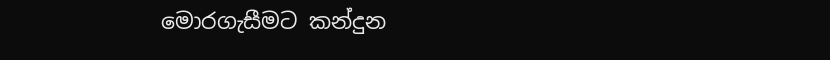මොරගැසීමට කන්දුන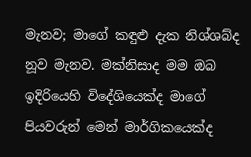මැනව; මාගේ කඳුළු දැක නිශ්ශබ්ද නූව මැනව. මක්නිසාද මම ඔබ ඉදිරියෙහි විදේශියෙක්ද මාගේ පියවරුන් මෙන් මාර්ගිකයෙක්ද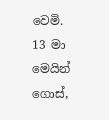වෙමි.
13 මා මෙයින් ගොස්,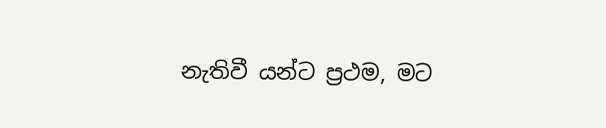නැතිවී යන්ට ප්‍රථම, මට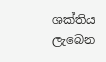ශක්තිය ලැබෙන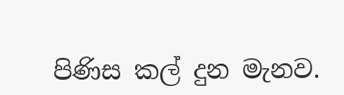පිණිස කල් දුන මැනව.